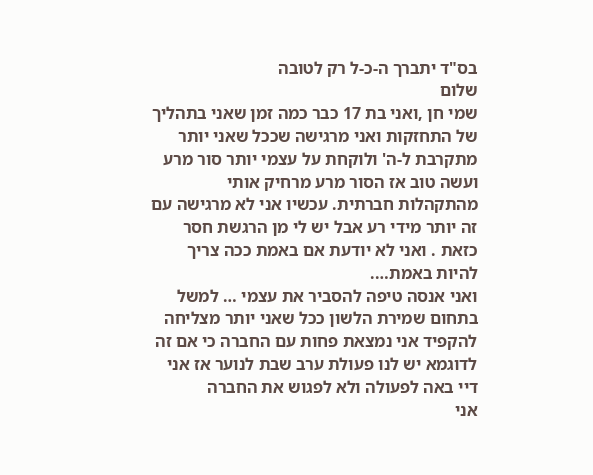בס"ד יתברך ה-כ-ל רק לטובה
שלום
שמי חן ,ואני בת 17 כבר כמה זמן שאני בתהליך של התחזקות ואני מרגישה שככל שאני יותר מתקרבת ל-ה' ולוקחת על עצמי יותר סור מרע ועשה טוב אז הסור מרע מרחיק אותי מהתקהלות חברתית. עכשיו אני לא מרגישה עם זה יותר מידי רע אבל יש לי מן הרגשת חסר כזאת . ואני לא יודעת אם באמת ככה צריך להיות באמת….
ואני אנסה טיפה להסביר את עצמי … למשל בתחום שמירת הלשון ככל שאני יותר מצליחה להקפיד אני נמצאת פחות עם החברה כי אם זה לדוגמא יש לנו פעולת ערב שבת לנוער אז אני דיי באה לפעולה ולא לפגוש את החברה
אני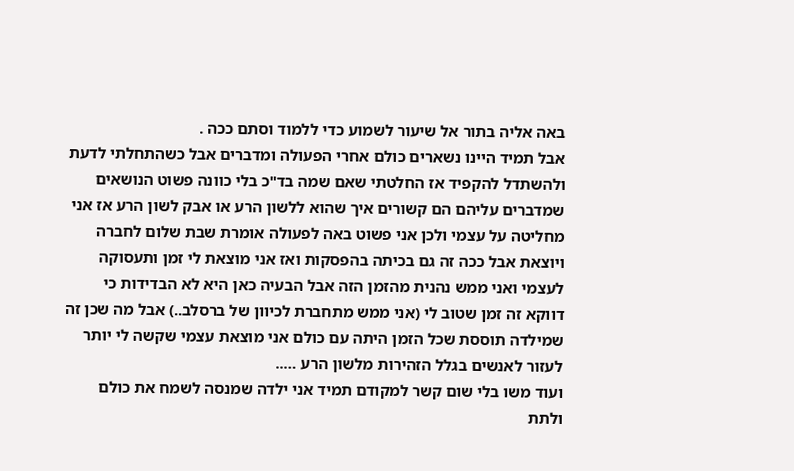באה אליה בתור אל שיעור לשמוע כדי ללמוד וסתם ככה .
אבל תמיד היינו נשארים כולם אחרי הפעולה ומדברים אבל כשהתחלתי לדעת ולהשתדל להקפיד אז החלטתי שאם שמה בד"כ בלי כוונה פשוט הנושאים שמדברים עליהם הם קשורים איך שהוא ללשון הרע או אבק לשון הרע אז אני מחליטה על עצמי ולכן אני פשוט באה לפעולה אומרת שבת שלום לחברה ויוצאת אבל ככה זה גם בכיתה בהפסקות ואז אני מוצאת לי זמן ותעסוקה לעצמי ואני ממש נהנית מהזמן הזה אבל הבעיה כאן היא לא הבדידות כי דווקא זה זמן שטוב לי (אני ממש מתחברת לכיוון של ברסלב..) אבל מה שכן זה שמילדה תוססת שכל הזמן היתה עם כולם אני מוצאת עצמי שקשה לי יותר לעזור לאנשים בגלל הזהירות מלשון הרע …..
ועוד משו בלי שום קשר למקודם תמיד אני ילדה שמנסה לשמח את כולם ולתת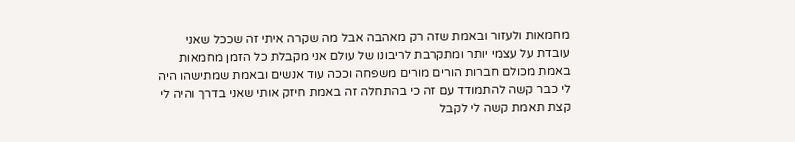מחמאות ולעזור ובאמת שזה רק מאהבה אבל מה שקרה איתי זה שככל שאני עובדת על עצמי יותר ומתקרבת לריבונו של עולם אני מקבלת כל הזמן מחמאות באמת מכולם חברות הורים מורים משפחה וככה עוד אנשים ובאמת שמתישהו היה לי כבר קשה להתמודד עם זה כי בהתחלה זה באמת חיזק אותי שאני בדרך והיה לי קצת תאמת קשה לי לקבל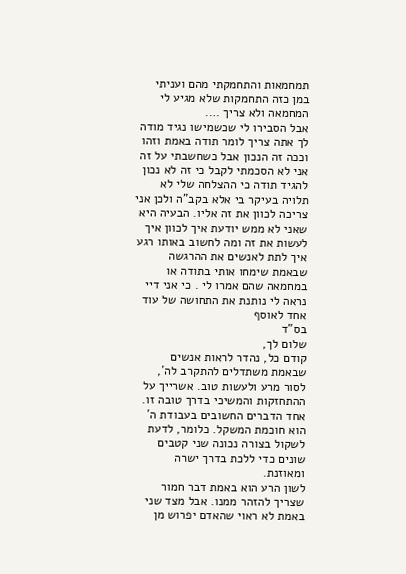תמחמאות והתחמקתי מהם ועניתי במן כזה התחמקות שלא מגיע לי המחמאה ולא צריך ….
אבל הסבירו לי שכשמישו נגיד מודה לך אתה צריך לומר תודה באמת וזהו וככה זה הנכון אבל כשחשבתי על זה אני לא הסכמתי לקבל כי זה לא נכון להגיד תודה כי ההצלחה שלי לא תלויה בעיקר בי אלא בקב"ה ולכן אני צריכה לכוון את זה אליו. הבעיה היא שאני לא ממש יודעת איך לכוון איך לעשות את זה ומה לחשוב באותו רגע איך לתת לאנשים את ההרגשה שבאמת שימחו אותי בתודה או במחמאה שהם אמרו לי . כי אני דיי נראה לי נותנת את התחושה של עוד אחד לאוסף
בס"ד
שלום לך,
קודם כל, נהדר לראות אנשים שבאמת משתדלים להתקרב לה´, לסור מרע ולעשות טוב. אשרייך על ההתחזקות והמשיכי בדרך טובה זו.
אחד הדברים החשובים בעבודת ה´ הוא חוכמת המשקל. כלומר, לדעת לשקול בצורה נכונה שני קטבים שונים כדי ללכת בדרך ישרה ומאוזנת.
לשון הרע הוא באמת דבר חמור שצריך להזהר ממנו. אבל מצד שני באמת לא ראוי שהאדם יפרוש מן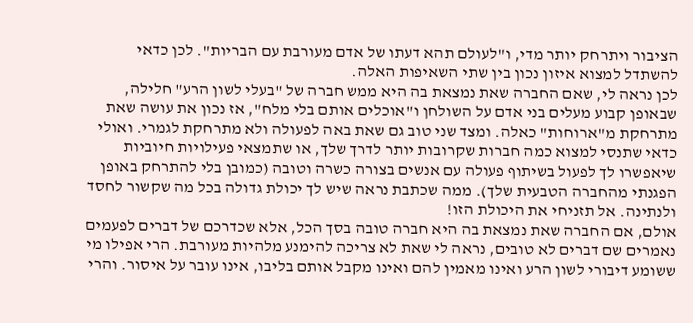הציבור ויתרחק יותר מדי, ו"לעולם תהא דעתו של אדם מעורבת עם הבריות". לכן כדאי להשתדל למצוא איזון נכון בין שתי השאיפות האלה.
לכן נראה לי, שאם החברה שאת נמצאת בה היא ממש חברה של "בעלי לשון הרע" חלילה, שבאופן קבוע מעלים בני אדם על השולחן ו"אוכלים אותם בלי מלח", אז נכון את עושה שאת מתרחקת מ"ארוחות" כאלה. ומצד שני טוב גם שאת באה לפעולה ולא מתרחקת לגמרי. ואולי כדאי שתנסי למצוא כמה חברות שקרובות יותר לדרך שלך, או שתמצאי פעילויות חיוביות שיאפשרו לך לפעול בשיתוף פעולה עם אנשים בצורה כשרה וטובה (כמובן בלי להתרחק באופן הפגנתי מהחברה הטבעית שלך). ממה שכתבת נראה שיש לך יכולת גדולה בכל מה שקשור לחסד ולנתינה. אל תזניחי את היכולת הזו!
אולם, אם החברה שאת נמצאת בה היא חברה טובה בסך הכל, אלא שכדרכם של דברים לפעמים נאמרים שם דברים לא טובים, נראה לי שאת לא צריכה להימנע מלהיות מעורבת. הרי אפילו מי ששומע דיבורי לשון הרע ואינו מאמין להם ואינו מקבל אותם בליבו, אינו עובר על איסור. והרי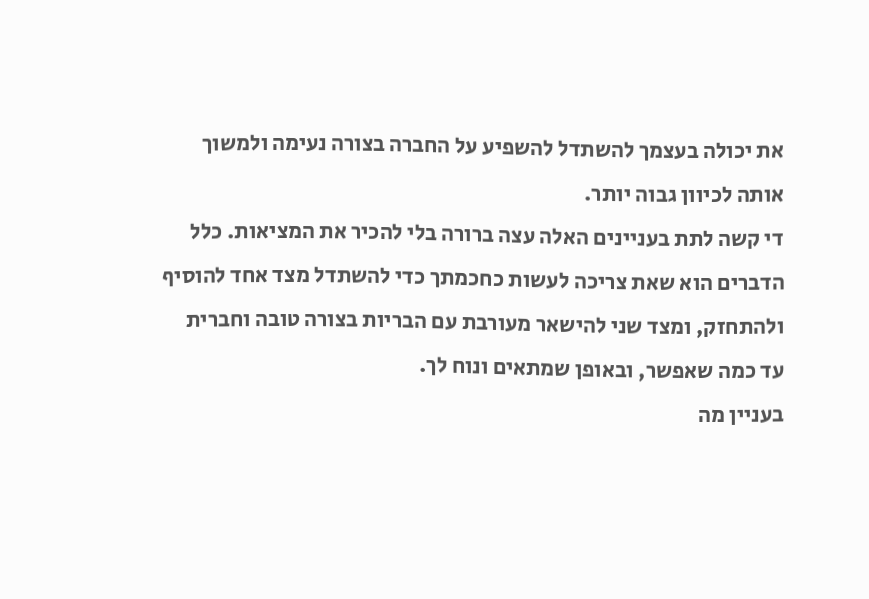את יכולה בעצמך להשתדל להשפיע על החברה בצורה נעימה ולמשוך אותה לכיוון גבוה יותר.
די קשה לתת בעניינים האלה עצה ברורה בלי להכיר את המציאות. כלל הדברים הוא שאת צריכה לעשות כחכמתך כדי להשתדל מצד אחד להוסיף ולהתחזק, ומצד שני להישאר מעורבת עם הבריות בצורה טובה וחברית עד כמה שאפשר, ובאופן שמתאים ונוח לך.
בעניין מה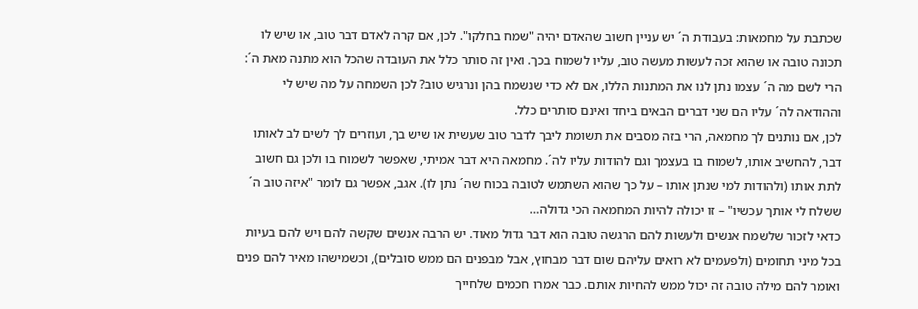שכתבת על מחמאות: בעבודת ה´ יש עניין חשוב שהאדם יהיה "שמח בחלקו". לכן, אם קרה לאדם דבר טוב, או שיש לו תכונה טובה או שהוא זכה לעשות מעשה טוב, עליו לשמוח בכך. ואין זה סותר כלל את העובדה שהכל הוא מתנה מאת ה´: הרי לשם מה ה´ עצמו נתן לנו את המתנות הללו, אם לא כדי שנשמח בהן ונרגיש טוב? לכן השמחה על מה שיש לי וההודאה לה´ עליו הם שני דברים הבאים ביחד ואינם סותרים כלל.
לכן, אם נותנים לך מחמאה, הרי בזה מסבים את תשומת ליבך לדבר טוב שעשית או שיש בך, ועוזרים לך לשים לב לאותו דבר, להחשיב אותו, לשמוח בו בעצמך וגם להודות עליו לה´. מחמאה היא דבר אמיתי, שאפשר לשמוח בו ולכן גם חשוב לתת אותו (ולהודות למי שנתן אותו – על כך שהוא השתמש לטובה בכוח שה´ נתן לו). אגב, אפשר גם לומר "איזה טוב ה´ ששלח לי אותך עכשיו" – זו יכולה להיות המחמאה הכי גדולה…
כדאי לזכור שלשמח אנשים ולעשות להם הרגשה טובה הוא דבר גדול מאוד. יש הרבה אנשים שקשה להם ויש להם בעיות בכל מיני תחומים (ולפעמים לא רואים עליהם שום דבר מבחוץ, אבל מבפנים הם ממש סובלים), וכשמישהו מאיר להם פנים ואומר להם מילה טובה זה יכול ממש להחיות אותם. כבר אמרו חכמים שלחייך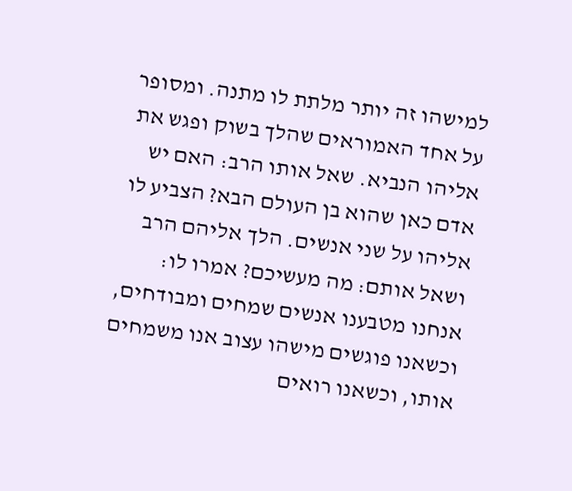למישהו זה יותר מלתת לו מתנה. ומסופר על אחד האמוראים שהלך בשוק ופגש את אליהו הנביא. שאל אותו הרב: האם יש אדם כאן שהוא בן העולם הבא? הצביע לו אליהו על שני אנשים. הלך אליהם הרב ושאל אותם: מה מעשיכם? אמרו לו: אנחנו מטבענו אנשים שמחים ומבודחים, וכשאנו פוגשים מישהו עצוב אנו משמחים אותו, וכשאנו רואים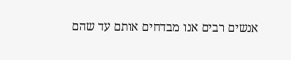אנשים רבים אנו מבדחים אותם עד שהם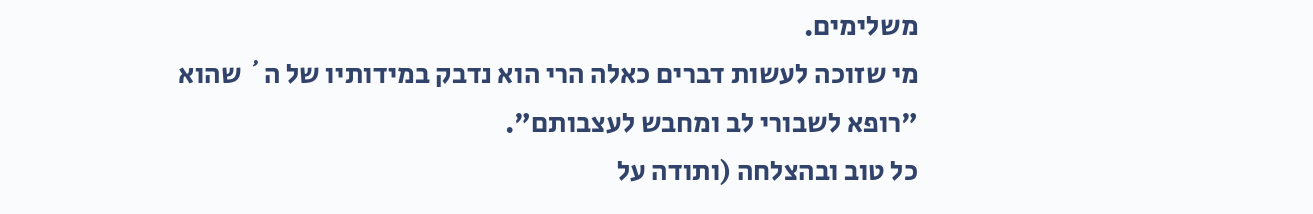משלימים.
מי שזוכה לעשות דברים כאלה הרי הוא נדבק במידותיו של ה´ שהוא "רופא לשבורי לב ומחבש לעצבותם".
כל טוב ובהצלחה (ותודה על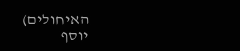האיחולים)
יוסף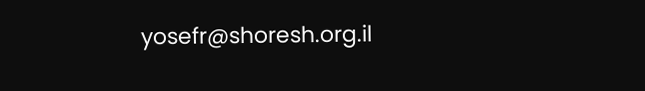yosefr@shoresh.org.il